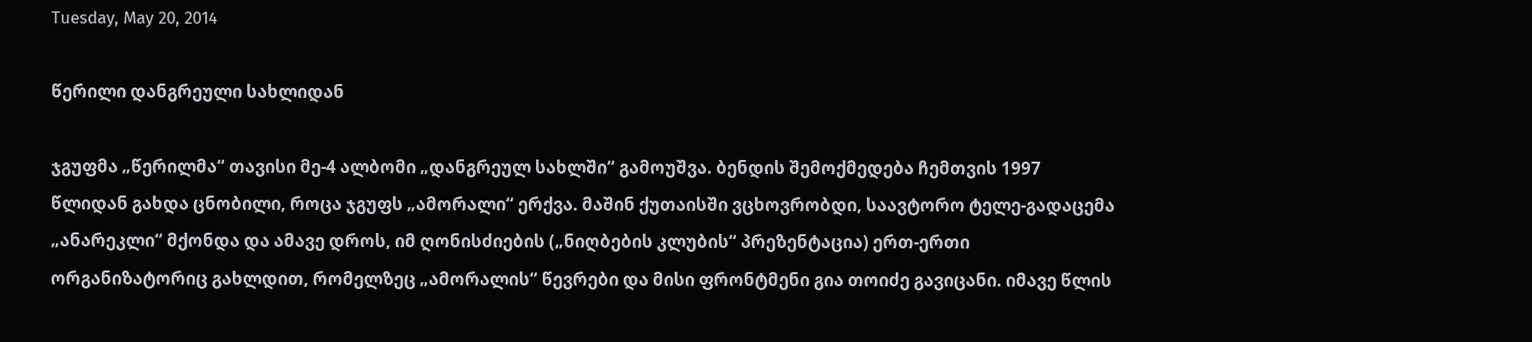Tuesday, May 20, 2014

წერილი დანგრეული სახლიდან

ჯგუფმა „წერილმა“ თავისი მე-4 ალბომი „დანგრეულ სახლში“ გამოუშვა. ბენდის შემოქმედება ჩემთვის 1997 წლიდან გახდა ცნობილი, როცა ჯგუფს „ამორალი“ ერქვა. მაშინ ქუთაისში ვცხოვრობდი, საავტორო ტელე-გადაცემა „ანარეკლი“ მქონდა და ამავე დროს, იმ ღონისძიების („ნიღბების კლუბის“ პრეზენტაცია) ერთ-ერთი ორგანიზატორიც გახლდით, რომელზეც „ამორალის“ წევრები და მისი ფრონტმენი გია თოიძე გავიცანი. იმავე წლის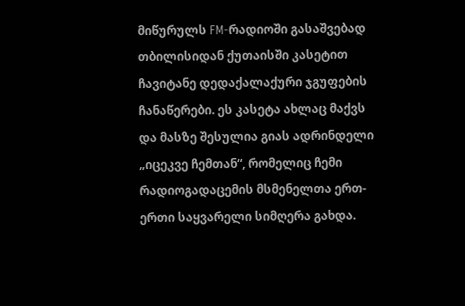მიწურულს FM-რადიოში გასაშვებად თბილისიდან ქუთაისში კასეტით ჩავიტანე დედაქალაქური ჯგუფების ჩანაწერები. ეს კასეტა ახლაც მაქვს და მასზე შესულია გიას ადრინდელი „იცეკვე ჩემთან“, რომელიც ჩემი რადიოგადაცემის მსმენელთა ერთ-ერთი საყვარელი სიმღერა გახდა.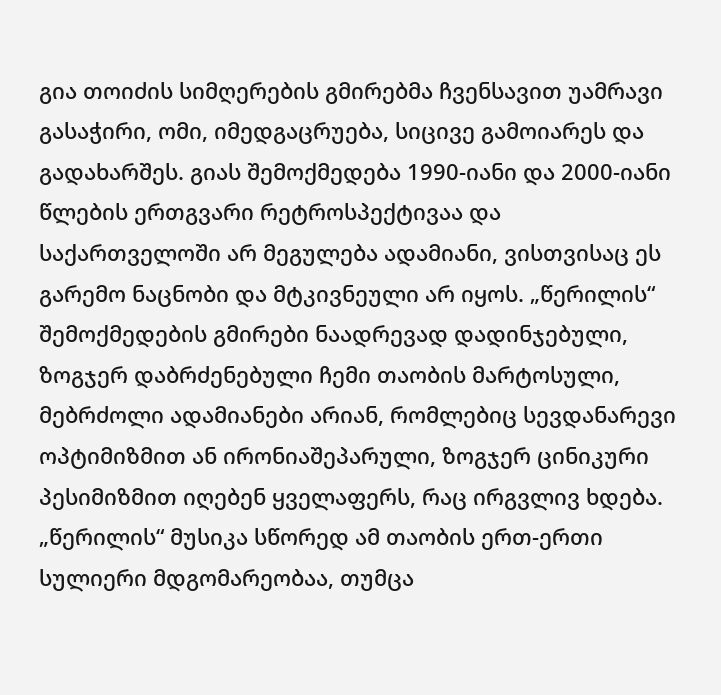გია თოიძის სიმღერების გმირებმა ჩვენსავით უამრავი გასაჭირი, ომი, იმედგაცრუება, სიცივე გამოიარეს და გადახარშეს. გიას შემოქმედება 1990-იანი და 2000-იანი წლების ერთგვარი რეტროსპექტივაა და საქართველოში არ მეგულება ადამიანი, ვისთვისაც ეს გარემო ნაცნობი და მტკივნეული არ იყოს. „წერილის“ შემოქმედების გმირები ნაადრევად დადინჯებული, ზოგჯერ დაბრძენებული ჩემი თაობის მარტოსული, მებრძოლი ადამიანები არიან, რომლებიც სევდანარევი ოპტიმიზმით ან ირონიაშეპარული, ზოგჯერ ცინიკური პესიმიზმით იღებენ ყველაფერს, რაც ირგვლივ ხდება. „წერილის“ მუსიკა სწორედ ამ თაობის ერთ-ერთი სულიერი მდგომარეობაა, თუმცა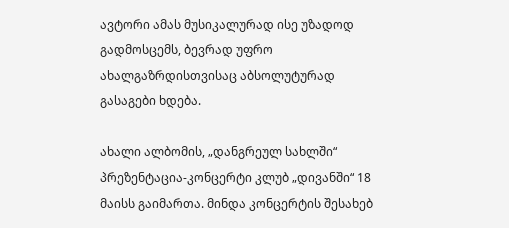ავტორი ამას მუსიკალურად ისე უზადოდ გადმოსცემს, ბევრად უფრო ახალგაზრდისთვისაც აბსოლუტურად გასაგები ხდება.

ახალი ალბომის, „დანგრეულ სახლში“ პრეზენტაცია-კონცერტი კლუბ „დივანში“ 18 მაისს გაიმართა. მინდა კონცერტის შესახებ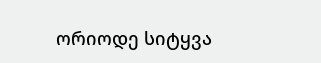ორიოდე სიტყვა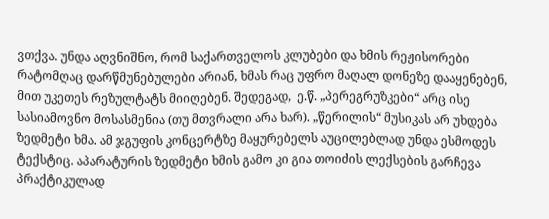ვთქვა. უნდა აღვნიშნო, რომ საქართველოს კლუბები და ხმის რეჟისორები რატომღაც დარწმუნებულები არიან, ხმას რაც უფრო მაღალ დონეზე დააყენებენ, მით უკეთეს რეზულტატს მიიღებენ. შედეგად,  ე.წ. „პერეგრუზკები“ არც ისე სასიამოვნო მოსასმენია (თუ მთვრალი არა ხარ). „წერილის“ მუსიკას არ უხდება ზედმეტი ხმა. ამ ჯგუფის კონცერტზე მაყურებელს აუცილებლად უნდა ესმოდეს ტექსტიც. აპარატურის ზედმეტი ხმის გამო კი გია თოიძის ლექსების გარჩევა პრაქტიკულად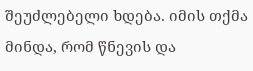შეუძლებელი ხდება. იმის თქმა მინდა, რომ წნევის და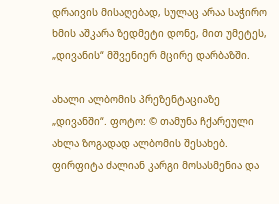დრაივის მისაღებად, სულაც არაა საჭირო ხმის აშკარა ზედმეტი დონე, მით უმეტეს, „დივანის“ მშვენიერ მცირე დარბაზში.

ახალი ალბომის პრეზენტაციაზე „დივანში“. ფოტო: © თამუნა ჩქარეული
ახლა ზოგადად ალბომის შესახებ. ფირფიტა ძალიან კარგი მოსასმენია და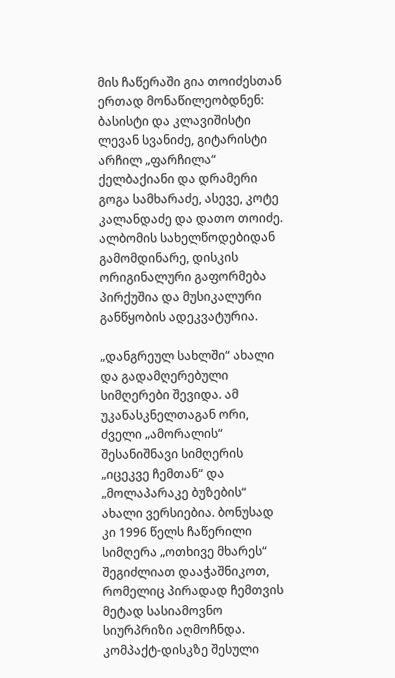მის ჩაწერაში გია თოიძესთან ერთად მონაწილეობდნენ: ბასისტი და კლავიშისტი ლევან სვანიძე, გიტარისტი არჩილ „ფარჩილა“ ქელბაქიანი და დრამერი გოგა სამხარაძე, ასევე, კოტე კალანდაძე და დათო თოიძე. ალბომის სახელწოდებიდან გამომდინარე, დისკის ორიგინალური გაფორმება პირქუშია და მუსიკალური განწყობის ადეკვატურია.

„დანგრეულ სახლში“ ახალი და გადამღერებული სიმღერები შევიდა. ამ უკანასკნელთაგან ორი, ძველი „ამორალის“ შესანიშნავი სიმღერის „იცეკვე ჩემთან“ და „მოლაპარაკე ბუზების“ ახალი ვერსიებია. ბონუსად კი 1996 წელს ჩაწერილი სიმღერა „ოთხივე მხარეს“ შეგიძლიათ დააჭაშნიკოთ, რომელიც პირადად ჩემთვის მეტად სასიამოვნო სიურპრიზი აღმოჩნდა. კომპაქტ-დისკზე შესული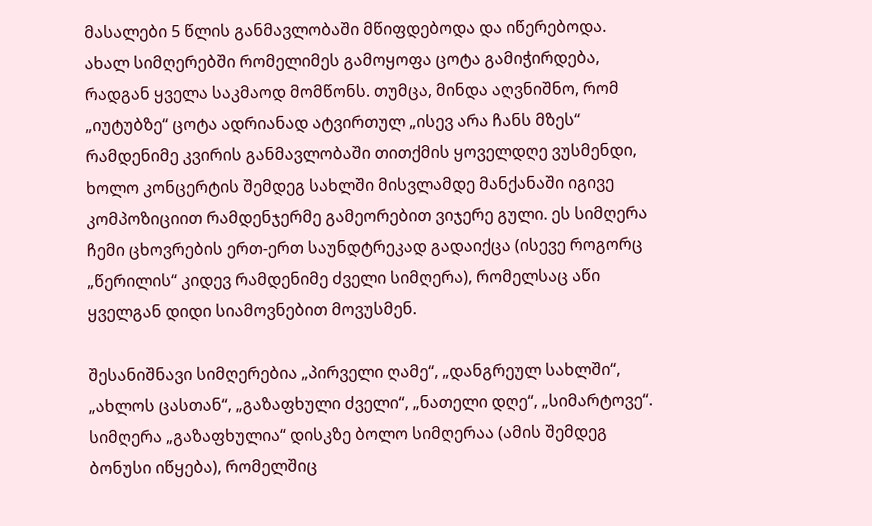მასალები 5 წლის განმავლობაში მწიფდებოდა და იწერებოდა. ახალ სიმღერებში რომელიმეს გამოყოფა ცოტა გამიჭირდება, რადგან ყველა საკმაოდ მომწონს. თუმცა, მინდა აღვნიშნო, რომ „იუტუბზე“ ცოტა ადრიანად ატვირთულ „ისევ არა ჩანს მზეს“ რამდენიმე კვირის განმავლობაში თითქმის ყოველდღე ვუსმენდი, ხოლო კონცერტის შემდეგ სახლში მისვლამდე მანქანაში იგივე კომპოზიციით რამდენჯერმე გამეორებით ვიჯერე გული. ეს სიმღერა ჩემი ცხოვრების ერთ-ერთ საუნდტრეკად გადაიქცა (ისევე როგორც „წერილის“ კიდევ რამდენიმე ძველი სიმღერა), რომელსაც აწი ყველგან დიდი სიამოვნებით მოვუსმენ.

შესანიშნავი სიმღერებია „პირველი ღამე“, „დანგრეულ სახლში“, „ახლოს ცასთან“, „გაზაფხული ძველი“, „ნათელი დღე“, „სიმარტოვე“. სიმღერა „გაზაფხულია“ დისკზე ბოლო სიმღერაა (ამის შემდეგ ბონუსი იწყება), რომელშიც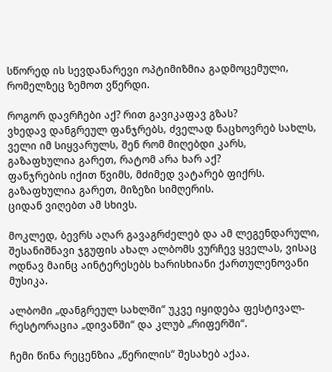სწორედ ის სევდანარევი ოპტიმიზმია გადმოცემული, რომელზეც ზემოთ ვწერდი.

როგორ დავრჩები აქ? რით გავიკაფავ გზას?
ვხედავ დანგრეულ ფანჯრებს, ძველად ნაცხოვრებ სახლს,
ველი იმ სიყვარულს, შენ რომ მიღებდი კარს,
გაზაფხულია გარეთ, რატომ არა ხარ აქ?
ფანჯრების იქით წვიმს, მძიმედ ვატარებ ფიქრს.
გაზაფხულია გარეთ, მიზეზი სიმღერის.
ციდან ვიღებთ ამ სხივს.

მოკლედ, ბევრს აღარ გავაგრძელებ და ამ ლეგენდარული, შესანიშნავი ჯგუფის ახალ ალბომს ვურჩევ ყველას, ვისაც ოდნავ მაინც აინტერესებს ხარისხიანი ქართულენოვანი მუსიკა.

ალბომი „დანგრეულ სახლში“ უკვე იყიდება ფესტივალ-რესტორაცია „დივანში“ და კლუბ „რიფერში“.

ჩემი წინა რეცენზია „წერილის“ შესახებ აქაა.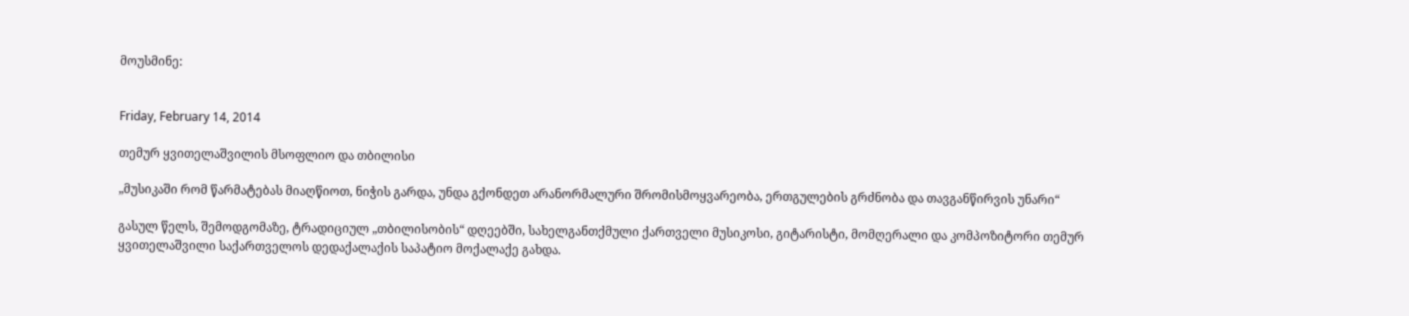მოუსმინე:


Friday, February 14, 2014

თემურ ყვითელაშვილის მსოფლიო და თბილისი

„მუსიკაში რომ წარმატებას მიაღწიოთ, ნიჭის გარდა, უნდა გქონდეთ არანორმალური შრომისმოყვარეობა, ერთგულების გრძნობა და თავგანწირვის უნარი“

გასულ წელს, შემოდგომაზე, ტრადიციულ „თბილისობის“ დღეებში, სახელგანთქმული ქართველი მუსიკოსი, გიტარისტი, მომღერალი და კომპოზიტორი თემურ ყვითელაშვილი საქართველოს დედაქალაქის საპატიო მოქალაქე გახდა.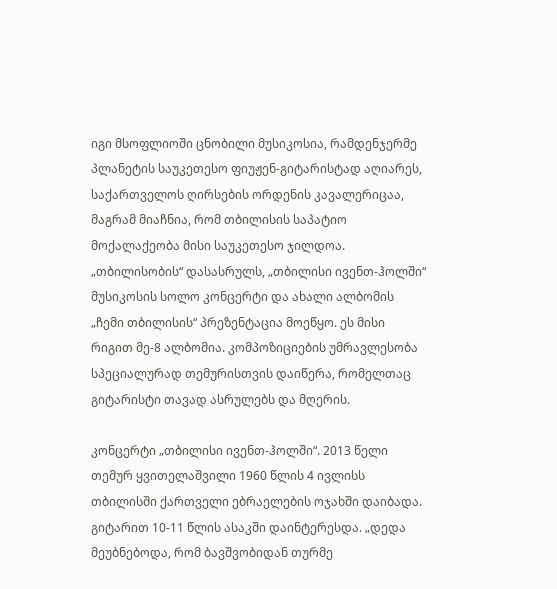იგი მსოფლიოში ცნობილი მუსიკოსია, რამდენჯერმე პლანეტის საუკეთესო ფიუჟენ-გიტარისტად აღიარეს, საქართველოს ღირსების ორდენის კავალერიცაა, მაგრამ მიაჩნია, რომ თბილისის საპატიო მოქალაქეობა მისი საუკეთესო ჯილდოა. „თბილისობის“ დასასრულს, „თბილისი ივენთ-ჰოლში“ მუსიკოსის სოლო კონცერტი და ახალი ალბომის „ჩემი თბილისის“ პრეზენტაცია მოეწყო. ეს მისი რიგით მე-8 ალბომია. კომპოზიციების უმრავლესობა სპეციალურად თემურისთვის დაიწერა, რომელთაც გიტარისტი თავად ასრულებს და მღერის.

კონცერტი „თბილისი ივენთ-ჰოლში“. 2013 წელი
თემურ ყვითელაშვილი 1960 წლის 4 ივლისს თბილისში ქართველი ებრაელების ოჯახში დაიბადა. გიტარით 10-11 წლის ასაკში დაინტერესდა. „დედა მეუბნებოდა, რომ ბავშვობიდან თურმე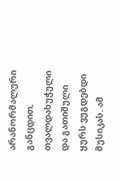არანორმალური განცდით, თვალდახუჭული და გათიშული ყურს ვუგდებდი მუსიკას. ამ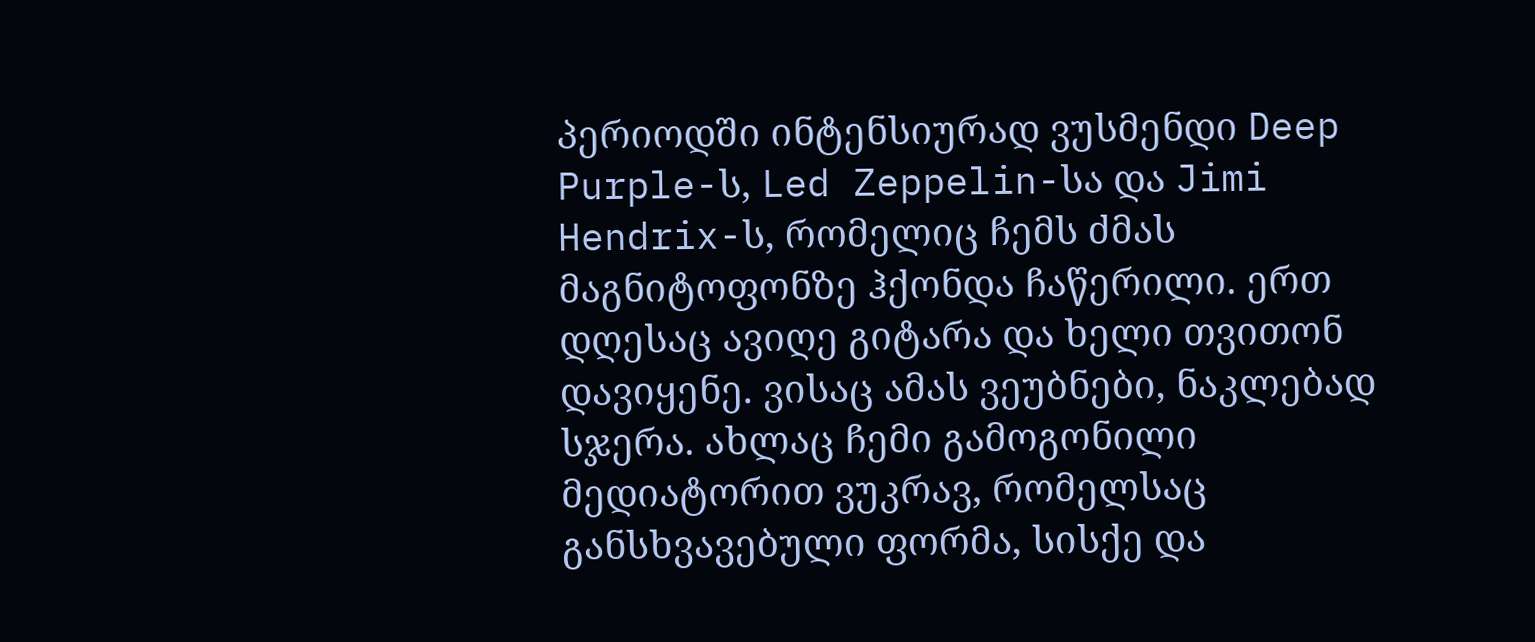პერიოდში ინტენსიურად ვუსმენდი Deep Purple-ს, Led Zeppelin-სა და Jimi Hendrix-ს, რომელიც ჩემს ძმას მაგნიტოფონზე ჰქონდა ჩაწერილი. ერთ დღესაც ავიღე გიტარა და ხელი თვითონ დავიყენე. ვისაც ამას ვეუბნები, ნაკლებად სჯერა. ახლაც ჩემი გამოგონილი მედიატორით ვუკრავ, რომელსაც განსხვავებული ფორმა, სისქე და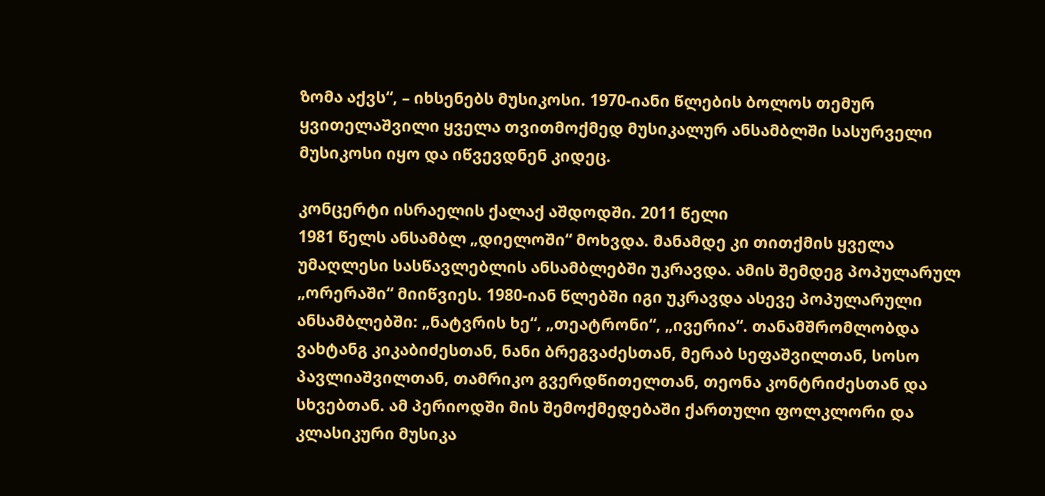ზომა აქვს“, – იხსენებს მუსიკოსი. 1970-იანი წლების ბოლოს თემურ ყვითელაშვილი ყველა თვითმოქმედ მუსიკალურ ანსამბლში სასურველი მუსიკოსი იყო და იწვევდნენ კიდეც.

კონცერტი ისრაელის ქალაქ აშდოდში. 2011 წელი
1981 წელს ანსამბლ „დიელოში“ მოხვდა. მანამდე კი თითქმის ყველა უმაღლესი სასწავლებლის ანსამბლებში უკრავდა. ამის შემდეგ პოპულარულ „ორერაში“ მიიწვიეს. 1980-იან წლებში იგი უკრავდა ასევე პოპულარული ანსამბლებში: „ნატვრის ხე“, „თეატრონი“, „ივერია“. თანამშრომლობდა ვახტანგ კიკაბიძესთან, ნანი ბრეგვაძესთან, მერაბ სეფაშვილთან, სოსო პავლიაშვილთან, თამრიკო გვერდწითელთან, თეონა კონტრიძესთან და სხვებთან. ამ პერიოდში მის შემოქმედებაში ქართული ფოლკლორი და კლასიკური მუსიკა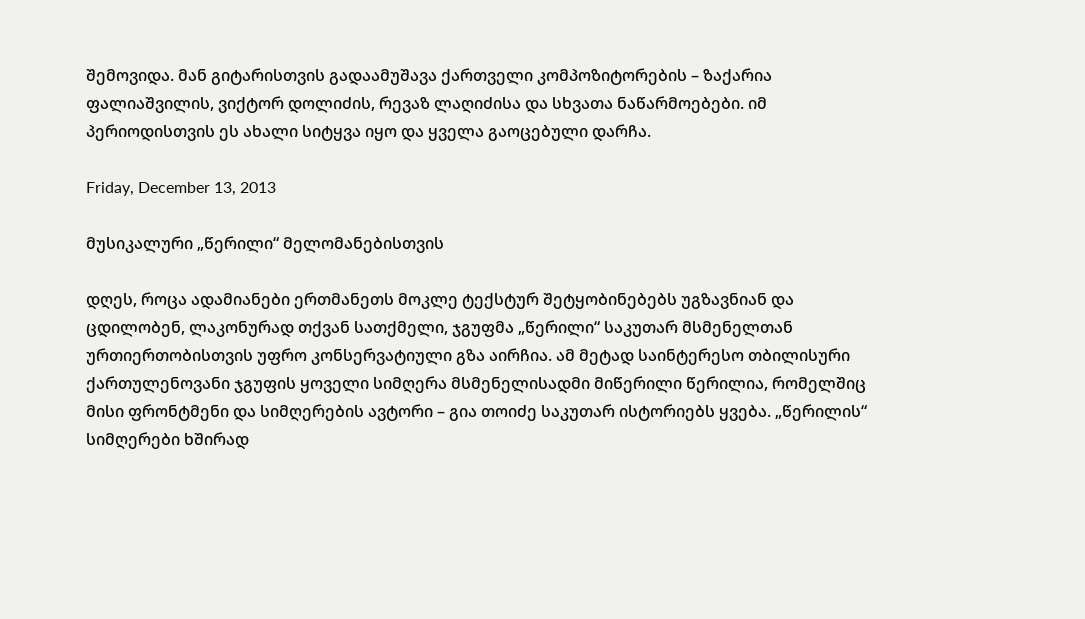შემოვიდა. მან გიტარისთვის გადაამუშავა ქართველი კომპოზიტორების – ზაქარია ფალიაშვილის, ვიქტორ დოლიძის, რევაზ ლაღიძისა და სხვათა ნაწარმოებები. იმ პერიოდისთვის ეს ახალი სიტყვა იყო და ყველა გაოცებული დარჩა.

Friday, December 13, 2013

მუსიკალური „წერილი“ მელომანებისთვის

დღეს, როცა ადამიანები ერთმანეთს მოკლე ტექსტურ შეტყობინებებს უგზავნიან და ცდილობენ, ლაკონურად თქვან სათქმელი, ჯგუფმა „წერილი“ საკუთარ მსმენელთან ურთიერთობისთვის უფრო კონსერვატიული გზა აირჩია. ამ მეტად საინტერესო თბილისური ქართულენოვანი ჯგუფის ყოველი სიმღერა მსმენელისადმი მიწერილი წერილია, რომელშიც მისი ფრონტმენი და სიმღერების ავტორი – გია თოიძე საკუთარ ისტორიებს ყვება. „წერილის“ სიმღერები ხშირად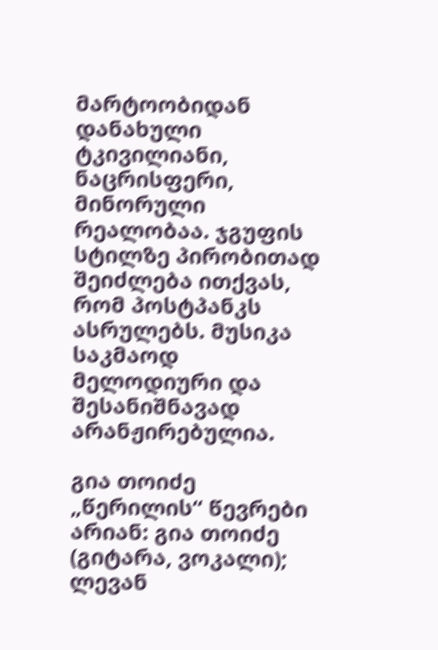მარტოობიდან დანახული ტკივილიანი, ნაცრისფერი, მინორული რეალობაა. ჯგუფის სტილზე პირობითად შეიძლება ითქვას, რომ პოსტპანკს ასრულებს. მუსიკა საკმაოდ მელოდიური და შესანიშნავად არანჟირებულია.

გია თოიძე
„წერილის“ წევრები არიან: გია თოიძე (გიტარა, ვოკალი); ლევან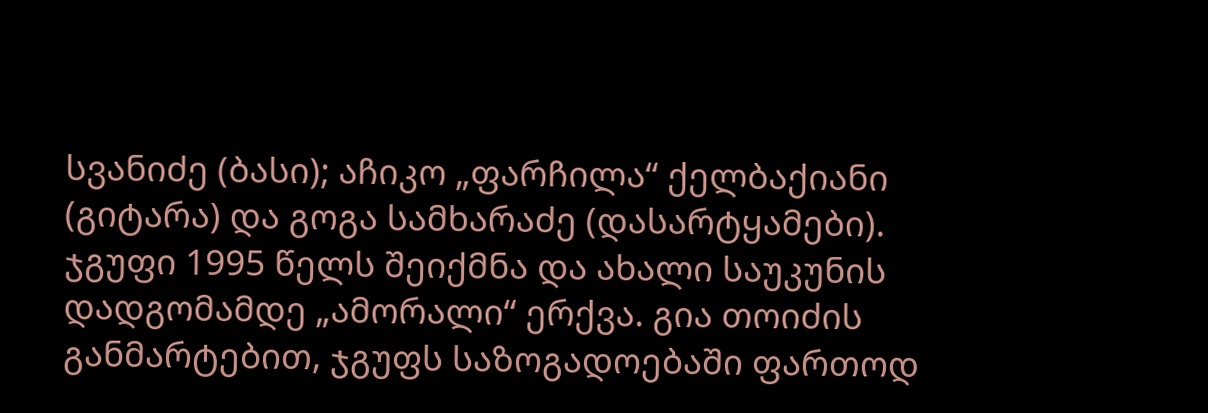სვანიძე (ბასი); აჩიკო „ფარჩილა“ ქელბაქიანი (გიტარა) და გოგა სამხარაძე (დასარტყამები). ჯგუფი 1995 წელს შეიქმნა და ახალი საუკუნის დადგომამდე „ამორალი“ ერქვა. გია თოიძის განმარტებით, ჯგუფს საზოგადოებაში ფართოდ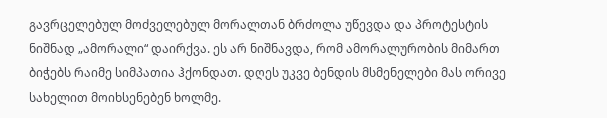გავრცელებულ მოძველებულ მორალთან ბრძოლა უწევდა და პროტესტის ნიშნად „ამორალი“ დაირქვა. ეს არ ნიშნავდა, რომ ამორალურობის მიმართ ბიჭებს რაიმე სიმპათია ჰქონდათ. დღეს უკვე ბენდის მსმენელები მას ორივე სახელით მოიხსენებენ ხოლმე.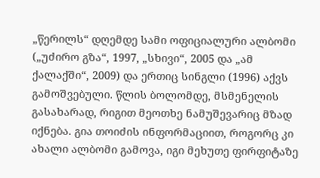„წერილს“ დღემდე სამი ოფიციალური ალბომი („უძირო გზა“, 1997, „სხივი“, 2005 და „ამ ქალაქში“, 2009) და ერთიც სინგლი (1996) აქვს გამოშვებული. წლის ბოლომდე, მსმენელის გასახარად, რიგით მეოთხე ნამუშევარიც მზად იქნება. გია თოიძის ინფორმაციით, როგორც კი ახალი ალბომი გამოვა, იგი მეხუთე ფირფიტაზე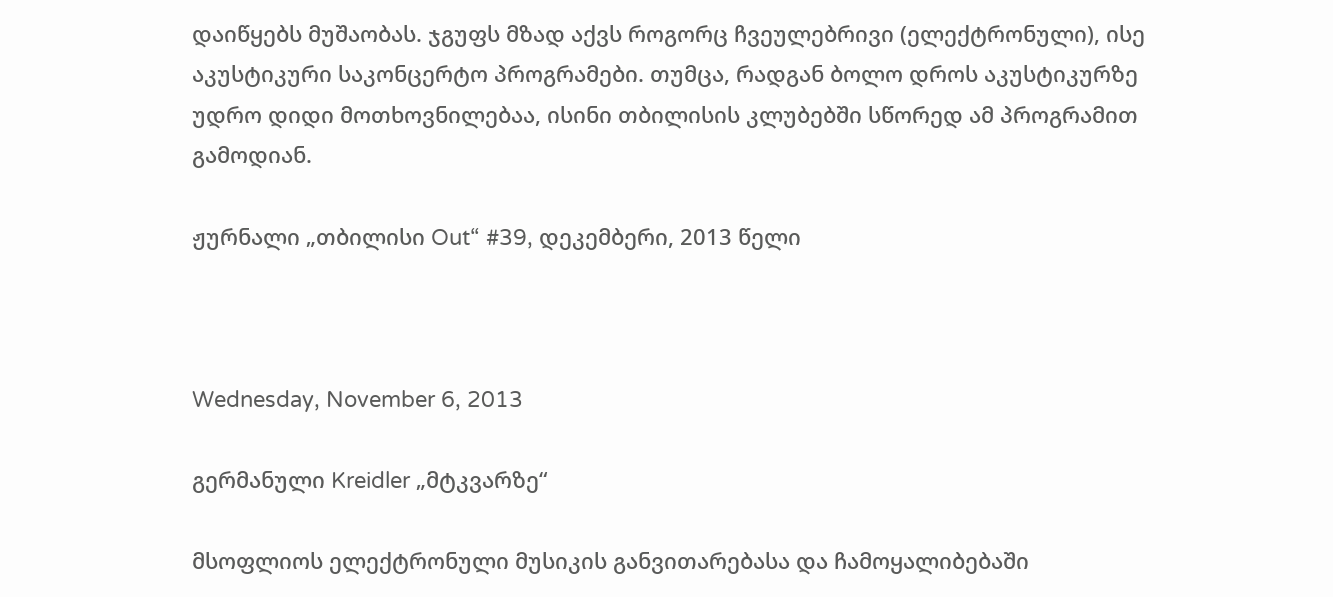დაიწყებს მუშაობას. ჯგუფს მზად აქვს როგორც ჩვეულებრივი (ელექტრონული), ისე აკუსტიკური საკონცერტო პროგრამები. თუმცა, რადგან ბოლო დროს აკუსტიკურზე უდრო დიდი მოთხოვნილებაა, ისინი თბილისის კლუბებში სწორედ ამ პროგრამით გამოდიან.

ჟურნალი „თბილისი Out“ #39, დეკემბერი, 2013 წელი



Wednesday, November 6, 2013

გერმანული Kreidler „მტკვარზე“

მსოფლიოს ელექტრონული მუსიკის განვითარებასა და ჩამოყალიბებაში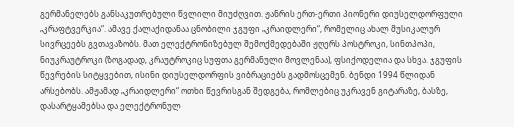გერმანელებს განსაკუთრებული წვლილი მიუძღვით. ჟანრის ერთ-ერთი პიონერი დიუსელდორფული „კრაფტვერკია“. ამავე ქალაქიდანაა ცნობილი ჯგუფი „კრაიდლერი“, რომელიც ახალ მუსიკალურ სივრცეებს გვთავაზობს. მათ ელექტრონიზებულ შემოქმედებაში ჟღერს პოსტროკი, სინთპოპი, ნიუკრაუტროკი (ზოგადად, კრაუტროკიც სუფთა გერმანული მოვლენაა), ფსიქოდელია და სხვა. ჯგუფის წევრების სიტყვებით, ისინი დიუსელდორფის ვიბრაციებს გადმოსცემენ. ბენდი 1994 წლიდან არსებობს. ამჟამად „კრაიდლერი“ ოთხი წევრისგან შედგება, რომლებიც უკრავენ გიტარაზე, ბასზე, დასარტყამებსა და ელექტრონულ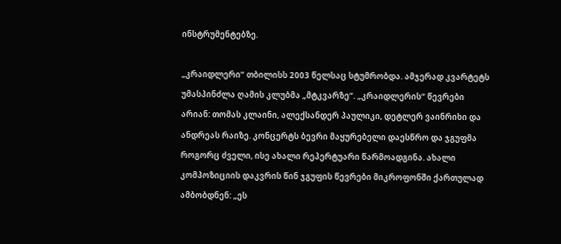ინსტრუმენტებზე.

„კრაიდლერი“ თბილისს 2003 წელსაც სტუმრობდა. ამჯერად კვარტეტს უმასპინძლა ღამის კლუბმა „მტკვარზე“. „კრაიდლერის“ წევრები არიან: თომას კლაინი, ალექსანდერ პაულიკი, დეტლერ ვაინრიხი და ანდრეას რაიზე. კონცერტს ბევრი მაყურებელი დაესწრო და ჯგუფმა როგორც ძველი, ისე ახალი რეპერტუარი წარმოადგინა. ახალი კომპოზიციის დაკვრის წინ ჯგუფის წევრები მიკროფონში ქართულად ამბობდნენ: „ეს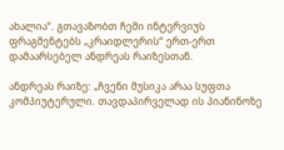ახალია“. გთავაზობთ ჩემი ინტერვიუს ფრაგმენტებს „კრაიდლერის“ ერთ-ერთ დამაარსებელ ანდრეას რაიზესთან.

ანდრეას რაიზე: „ჩვენი მუსიკა არაა სუფთა კომპიუტერული. თავდაპირველად ის პიანინოზე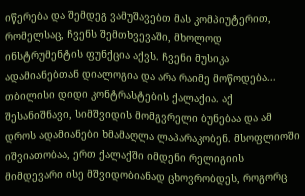იწერება და შემდეგ ვამუშავებთ მას კომპიუტერით, რომელსაც, ჩვენს შემთხვევაში, მხოლოდ ინსტრუმენტის ფუნქცია აქვს. ჩვენი მუსიკა ადამიანებთან დიალოგია და არა რაიმე მოწოდება... თბილისი დიდი კონტრასტების ქალაქია. აქ შესანიშნავი, სიმშვიდის მომგვრელი ბუნებაა და ამ დროს ადამიანები ხმამაღლა ლაპარაკობენ. მსოფლიოში იშვიათობაა, ერთ ქალაქში იმდენი რელიგიის მიმდევარი ისე მშვიდობიანად ცხოვრობდეს, როგორც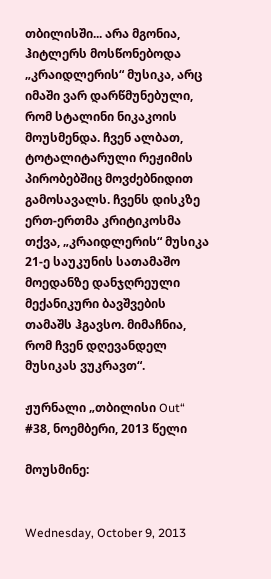თბილისში... არა მგონია, ჰიტლერს მოსწონებოდა „კრაიდლერის“ მუსიკა, არც იმაში ვარ დარწმუნებული, რომ სტალინი ნიკაკოის მოუსმენდა. ჩვენ ალბათ, ტოტალიტარული რეჟიმის პირობებშიც მოვძებნიდით გამოსავალს. ჩვენს დისკზე ერთ-ერთმა კრიტიკოსმა თქვა, „კრაიდლერის“ მუსიკა 21-ე საუკუნის სათამაშო მოედანზე დანჯღრეული მექანიკური ბავშვების თამაშს ჰგავსო. მიმაჩნია, რომ ჩვენ დღევანდელ მუსიკას ვუკრავთ“.

ჟურნალი „თბილისი Out“ #38, ნოემბერი, 2013 წელი

მოუსმინე:


Wednesday, October 9, 2013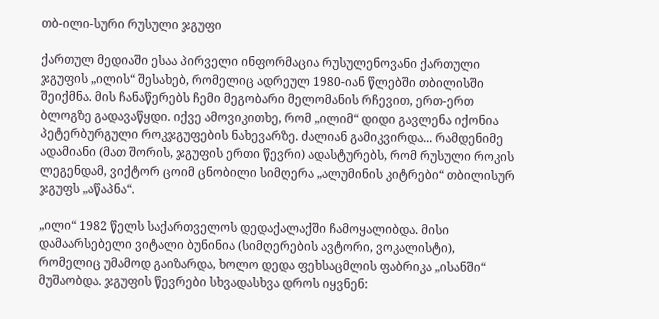თბ-ილი-სური რუსული ჯგუფი

ქართულ მედიაში ესაა პირველი ინფორმაცია რუსულენოვანი ქართული ჯგუფის „ილის“ შესახებ, რომელიც ადრეულ 1980-იან წლებში თბილისში შეიქმნა. მის ჩანაწერებს ჩემი მეგობარი მელომანის რჩევით, ერთ-ერთ ბლოგზე გადავაწყდი. იქვე ამოვიკითხე, რომ „ილიმ“ დიდი გავლენა იქონია პეტერბურგული როკჯგუფების ნახევარზე. ძალიან გამიკვირდა... რამდენიმე ადამიანი (მათ შორის, ჯგუფის ერთი წევრი) ადასტურებს, რომ რუსული როკის ლეგენდამ, ვიქტორ ცოიმ ცნობილი სიმღერა „ალუმინის კიტრები“ თბილისურ ჯგუფს „აწაპნა“.

„ილი“ 1982 წელს საქართველოს დედაქალაქში ჩამოყალიბდა. მისი დამაარსებელი ვიტალი ბუნინია (სიმღერების ავტორი, ვოკალისტი), რომელიც უმამოდ გაიზარდა, ხოლო დედა ფეხსაცმლის ფაბრიკა „ისანში“ მუშაობდა. ჯგუფის წევრები სხვადასხვა დროს იყვნენ: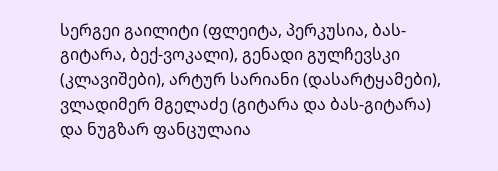სერგეი გაილიტი (ფლეიტა, პერკუსია, ბას-გიტარა, ბექ-ვოკალი), გენადი გულჩევსკი (კლავიშები), არტურ სარიანი (დასარტყამები), ვლადიმერ მგელაძე (გიტარა და ბას-გიტარა) და ნუგზარ ფანცულაია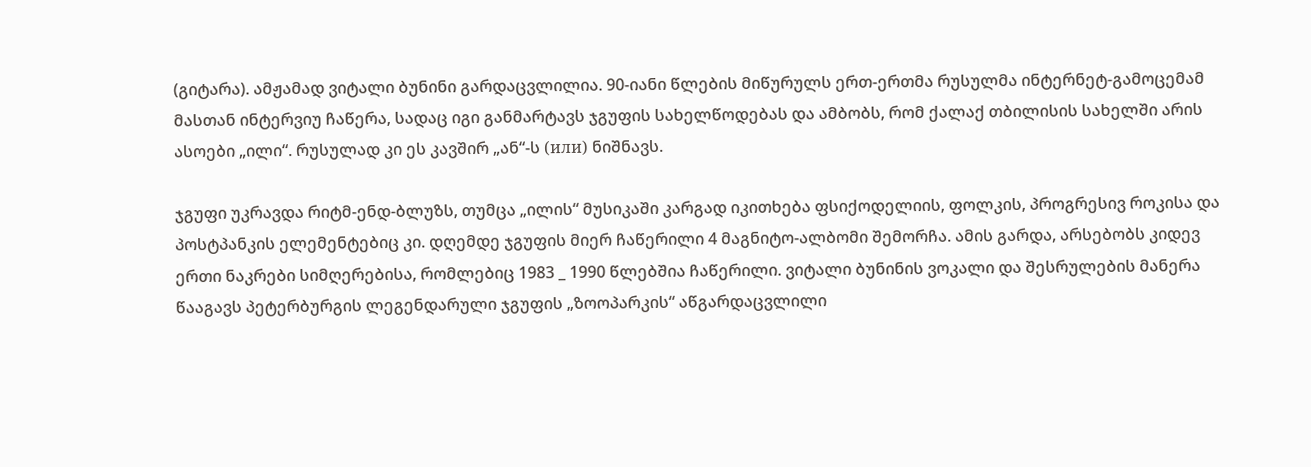(გიტარა). ამჟამად ვიტალი ბუნინი გარდაცვლილია. 90-იანი წლების მიწურულს ერთ-ერთმა რუსულმა ინტერნეტ-გამოცემამ მასთან ინტერვიუ ჩაწერა, სადაც იგი განმარტავს ჯგუფის სახელწოდებას და ამბობს, რომ ქალაქ თბილისის სახელში არის ასოები „ილი“. რუსულად კი ეს კავშირ „ან“-ს (или) ნიშნავს.

ჯგუფი უკრავდა რიტმ-ენდ-ბლუზს, თუმცა „ილის“ მუსიკაში კარგად იკითხება ფსიქოდელიის, ფოლკის, პროგრესივ როკისა და პოსტპანკის ელემენტებიც კი. დღემდე ჯგუფის მიერ ჩაწერილი 4 მაგნიტო-ალბომი შემორჩა. ამის გარდა, არსებობს კიდევ ერთი ნაკრები სიმღერებისა, რომლებიც 1983 _ 1990 წლებშია ჩაწერილი. ვიტალი ბუნინის ვოკალი და შესრულების მანერა წააგავს პეტერბურგის ლეგენდარული ჯგუფის „ზოოპარკის“ აწგარდაცვლილი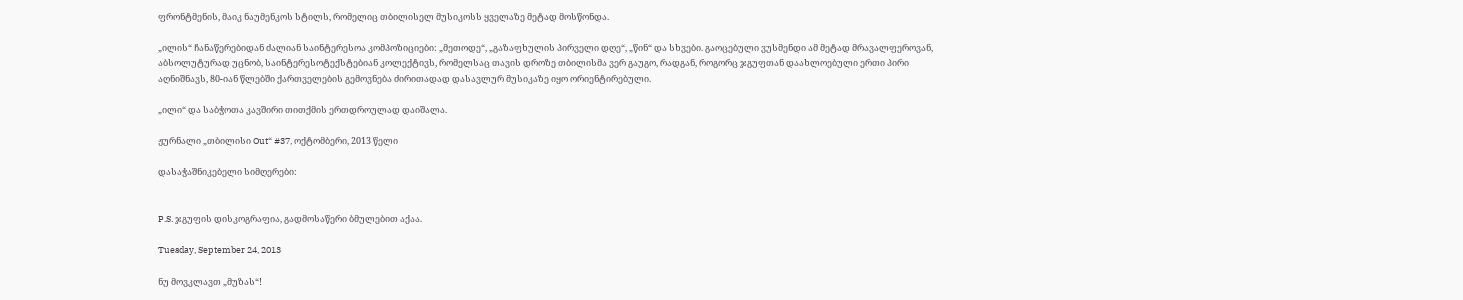ფრონტმენის, მაიკ ნაუმენკოს სტილს, რომელიც თბილისელ მუსიკოსს ყველაზე მეტად მოსწონდა.

„ილის“ ჩანაწერებიდან ძალიან საინტერესოა კომპოზიციები: „მეთოდე“, „გაზაფხულის პირველი დღე“, „წინ“ და სხვები. გაოცებული ვუსმენდი ამ მეტად მრავალფეროვან, აბსოლუტურად უცნობ, საინტერესოტექსტებიან კოლექტივს, რომელსაც თავის დროზე თბილისმა ვერ გაუგო, რადგან, როგორც ჯგუფთან დაახლოებული ერთი პირი აღნიშნავს, 80-იან წლებში ქართველების გემოვნება ძირითადად დასავლურ მუსიკაზე იყო ორიენტირებული.

„ილი“ და საბჭოთა კავშირი თითქმის ერთდროულად დაიშალა.

ჟურნალი „თბილისი Out“ #37, ოქტომბერი, 2013 წელი

დასაჭაშნიკებელი სიმღერები:


P.S. ჯგუფის დისკოგრაფია, გადმოსაწერი ბმულებით აქაა.

Tuesday, September 24, 2013

ნუ მოვკლავთ „მუზას“!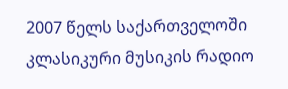2007 წელს საქართველოში კლასიკური მუსიკის რადიო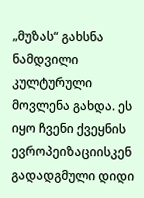„მუზას“ გახსნა ნამდვილი კულტურული მოვლენა გახდა. ეს იყო ჩვენი ქვეყნის ევროპეიზაციისკენ გადადგმული დიდი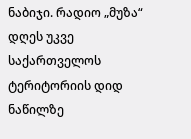ნაბიჯი. რადიო „მუზა“ დღეს უკვე საქართველოს ტერიტორიის დიდ ნაწილზე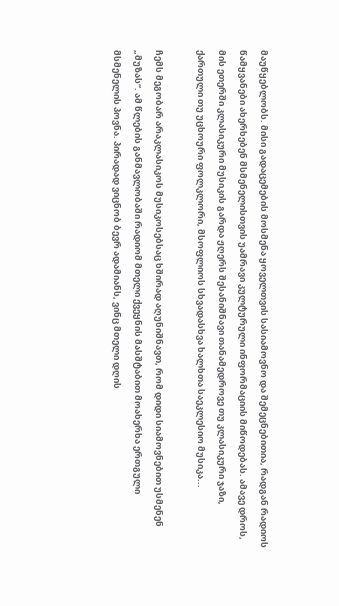მაუწყებლობს. მისი გადაცემების მოსმენა ყოველთვის სასიამოვნო და შემეცნებითია, რადგან რადიოს წამყვანები ახერხებენ მსმენელისთვის უამრავი კულტურული ინფორმაციის მიწოდებას. ამავე დროს, მის ეთერში კლასიკური მუსიკის გარდა ჟღერს შესანიშნავი თანამედროვე თუ კლასიკური ჯაზი, ქართული თუ უცხოური ფოლკლორი, მსოფლიოს სხვადასხვა ხალხთა საეკლესიო მუსიკა...

ჩემს მეგობარ არაკლასიკოს მუსიკოსებსაც ხშირად აღუნიშნავთ, რომ დიდი სიამოვნებით უსმენენ „მუზას“. ამ წლების განმავლობაში რადიომ მთელი ქვეყნის მასშტაბით მოახერხა ერთგული მსმენელის პოვნა. პირადად ვიცნობ ბევრ ადამიანს, ვინც მთელი დღის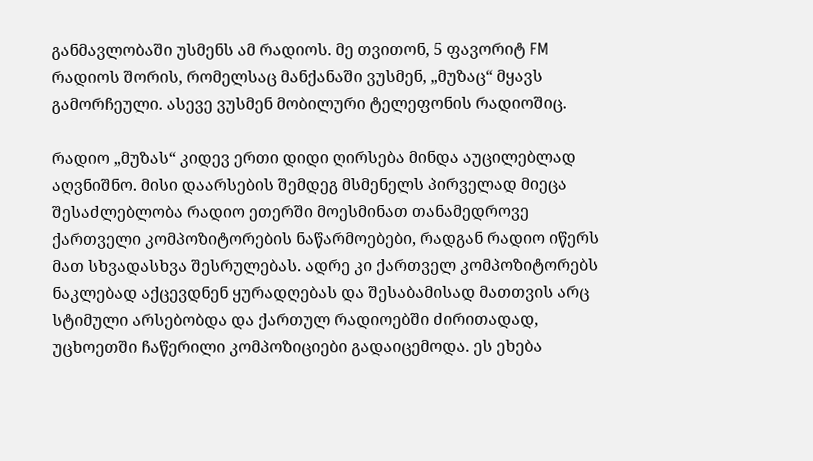განმავლობაში უსმენს ამ რადიოს. მე თვითონ, 5 ფავორიტ FM რადიოს შორის, რომელსაც მანქანაში ვუსმენ, „მუზაც“ მყავს გამორჩეული. ასევე ვუსმენ მობილური ტელეფონის რადიოშიც.

რადიო „მუზას“ კიდევ ერთი დიდი ღირსება მინდა აუცილებლად აღვნიშნო. მისი დაარსების შემდეგ მსმენელს პირველად მიეცა შესაძლებლობა რადიო ეთერში მოესმინათ თანამედროვე ქართველი კომპოზიტორების ნაწარმოებები, რადგან რადიო იწერს მათ სხვადასხვა შესრულებას. ადრე კი ქართველ კომპოზიტორებს ნაკლებად აქცევდნენ ყურადღებას და შესაბამისად მათთვის არც სტიმული არსებობდა და ქართულ რადიოებში ძირითადად, უცხოეთში ჩაწერილი კომპოზიციები გადაიცემოდა. ეს ეხება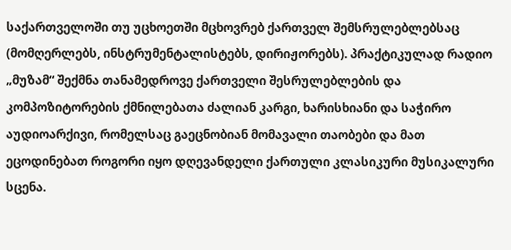საქართველოში თუ უცხოეთში მცხოვრებ ქართველ შემსრულებლებსაც (მომღერლებს, ინსტრუმენტალისტებს, დირიჟორებს). პრაქტიკულად რადიო „მუზამ“ შექმნა თანამედროვე ქართველი შესრულებლების და კომპოზიტორების ქმნილებათა ძალიან კარგი, ხარისხიანი და საჭირო აუდიოარქივი, რომელსაც გაეცნობიან მომავალი თაობები და მათ ეცოდინებათ როგორი იყო დღევანდელი ქართული კლასიკური მუსიკალური სცენა.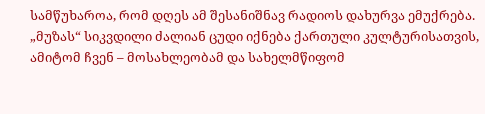სამწუხაროა, რომ დღეს ამ შესანიშნავ რადიოს დახურვა ემუქრება. „მუზას“ სიკვდილი ძალიან ცუდი იქნება ქართული კულტურისათვის, ამიტომ ჩვენ – მოსახლეობამ და სახელმწიფომ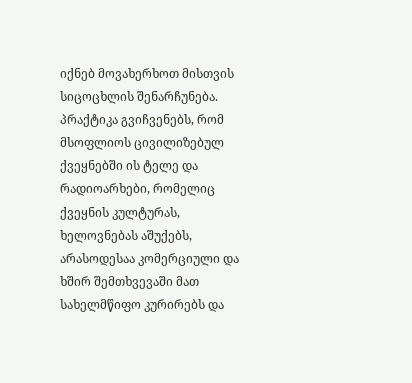იქნებ მოვახერხოთ მისთვის სიცოცხლის შენარჩუნება. პრაქტიკა გვიჩვენებს, რომ მსოფლიოს ცივილიზებულ ქვეყნებში ის ტელე და რადიოარხები, რომელიც ქვეყნის კულტურას, ხელოვნებას აშუქებს, არასოდესაა კომერციული და ხშირ შემთხვევაში მათ სახელმწიფო კურირებს და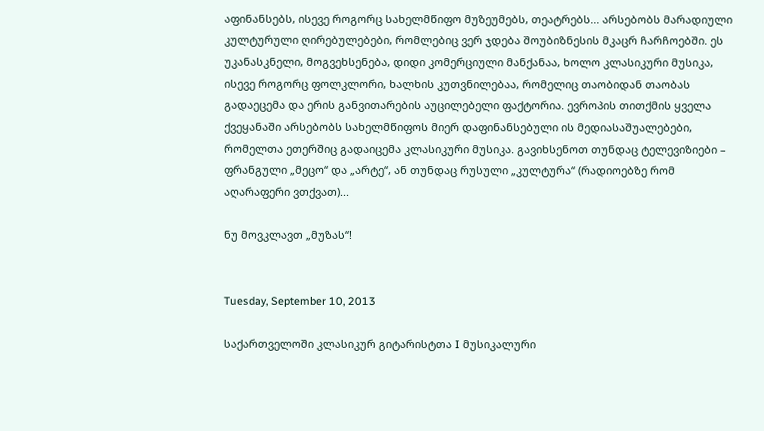აფინანსებს, ისევე როგორც სახელმწიფო მუზეუმებს, თეატრებს... არსებობს მარადიული კულტურული ღირებულებები, რომლებიც ვერ ჯდება შოუბიზნესის მკაცრ ჩარჩოებში. ეს უკანასკნელი, მოგვეხსენება, დიდი კომერციული მანქანაა, ხოლო კლასიკური მუსიკა, ისევე როგორც ფოლკლორი, ხალხის კუთვნილებაა, რომელიც თაობიდან თაობას გადაეცემა და ერის განვითარების აუცილებელი ფაქტორია. ევროპის თითქმის ყველა ქვეყანაში არსებობს სახელმწიფოს მიერ დაფინანსებული ის მედიასაშუალებები, რომელთა ეთერშიც გადაიცემა კლასიკური მუსიკა. გავიხსენოთ თუნდაც ტელევიზიები – ფრანგული „მეცო“ და „არტე“, ან თუნდაც რუსული „კულტურა“ (რადიოებზე რომ აღარაფერი ვთქვათ)...

ნუ მოვკლავთ „მუზას“!


Tuesday, September 10, 2013

საქართველოში კლასიკურ გიტარისტთა I მუსიკალური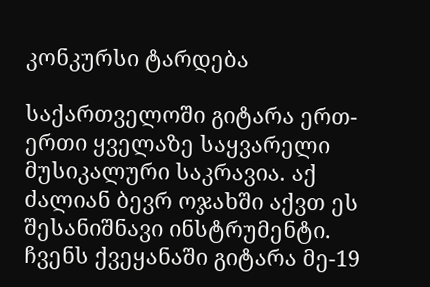კონკურსი ტარდება

საქართველოში გიტარა ერთ-ერთი ყველაზე საყვარელი მუსიკალური საკრავია. აქ ძალიან ბევრ ოჯახში აქვთ ეს შესანიშნავი ინსტრუმენტი. ჩვენს ქვეყანაში გიტარა მე-19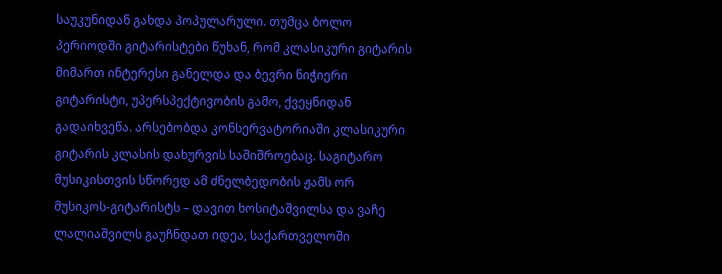საუკუნიდან გახდა პოპულარული. თუმცა ბოლო პერიოდში გიტარისტები წუხან, რომ კლასიკური გიტარის მიმართ ინტერესი განელდა და ბევრი ნიჭიერი გიტარისტი, უპერსპექტივობის გამო, ქვეყნიდან გადაიხვეწა. არსებობდა კონსერვატორიაში კლასიკური გიტარის კლასის დახურვის საშიშროებაც. საგიტარო მუსიკისთვის სწორედ ამ ძნელბედობის ჟამს ორ მუსიკოს-გიტარისტს – დავით ხოსიტაშვილსა და ვაჩე ლალიაშვილს გაუჩნდათ იდეა, საქართველოში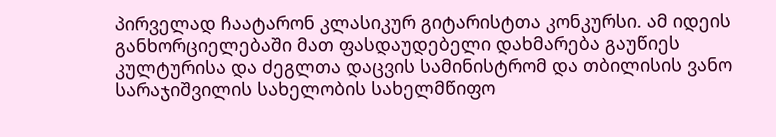პირველად ჩაატარონ კლასიკურ გიტარისტთა კონკურსი. ამ იდეის განხორციელებაში მათ ფასდაუდებელი დახმარება გაუწიეს კულტურისა და ძეგლთა დაცვის სამინისტრომ და თბილისის ვანო სარაჯიშვილის სახელობის სახელმწიფო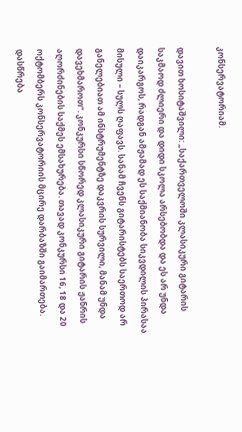კონსერვატორიამ.

დავით ხოსიტაშვილი: „საქართველოში კლასიკური გიტარის საკმაოდ ძლიერი და დიდი სკოლა არსებობდა და ეს არ უნდა დაიკარგოს, რადგან ამჟამად ეს საქმიანობა სიკვდილის პირასაა მისული – სულს ღაფავს. სანამ ჩვენს გიტარისტებს საერთოდ არ განელებიათ ამ ინსტრუმენტზე დაკვრის სურვილი, მანამ უნდა დავეხმაროთ“. კონკურსი სწორედ კლასიკური გიტარის ჟანრის აღორძინების საქმეს ემსახურება. თავად კონკურსი 16, 18 და 20 ოქტომბერს კონსერვატორიის მცირე დარბაზში გაიმართება. დასწრება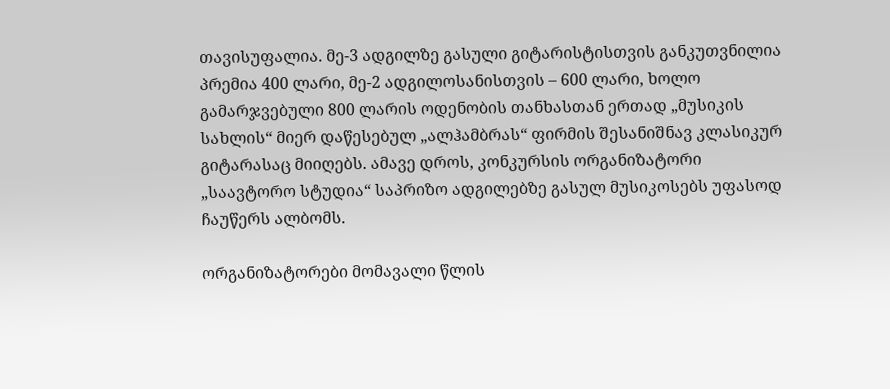თავისუფალია. მე-3 ადგილზე გასული გიტარისტისთვის განკუთვნილია პრემია 400 ლარი, მე-2 ადგილოსანისთვის – 600 ლარი, ხოლო გამარჯვებული 800 ლარის ოდენობის თანხასთან ერთად „მუსიკის სახლის“ მიერ დაწესებულ „ალჰამბრას“ ფირმის შესანიშნავ კლასიკურ გიტარასაც მიიღებს. ამავე დროს, კონკურსის ორგანიზატორი „საავტორო სტუდია“ საპრიზო ადგილებზე გასულ მუსიკოსებს უფასოდ ჩაუწერს ალბომს.

ორგანიზატორები მომავალი წლის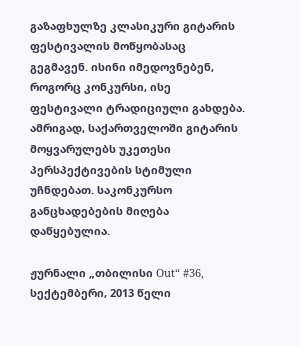გაზაფხულზე კლასიკური გიტარის ფესტივალის მოწყობასაც გეგმავენ. ისინი იმედოვნებენ, როგორც კონკურსი, ისე ფესტივალი ტრადიციული გახდება. ამრიგად, საქართველოში გიტარის მოყვარულებს უკეთესი პერსპექტივების სტიმული უჩნდებათ. საკონკურსო განცხადებების მიღება დაწყებულია.

ჟურნალი „თბილისი Out“ #36, სექტემბერი, 2013 წელი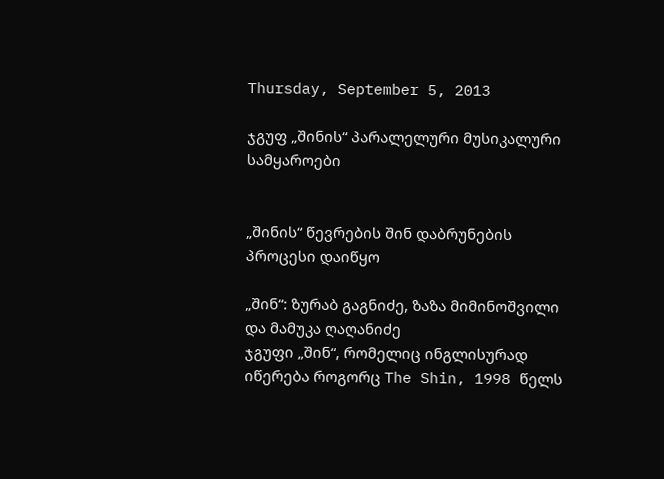Thursday, September 5, 2013

ჯგუფ „შინის“ პარალელური მუსიკალური სამყაროები


„შინის“ წევრების შინ დაბრუნების პროცესი დაიწყო

„შინ“: ზურაბ გაგნიძე, ზაზა მიმინოშვილი და მამუკა ღაღანიძე
ჯგუფი „შინ“, რომელიც ინგლისურად იწერება როგორც The Shin, 1998 წელს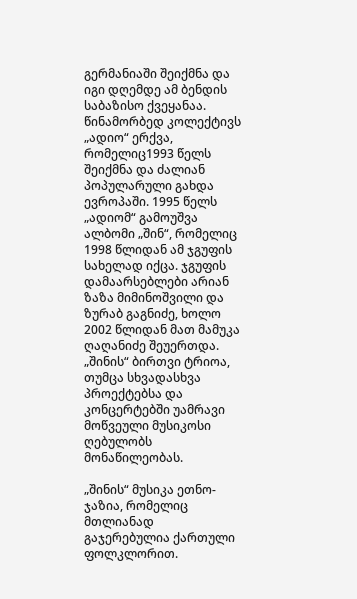გერმანიაში შეიქმნა და იგი დღემდე ამ ბენდის საბაზისო ქვეყანაა. წინამორბედ კოლექტივს „ადიო“ ერქვა, რომელიც1993 წელს შეიქმნა და ძალიან პოპულარული გახდა ევროპაში. 1995 წელს „ადიომ“ გამოუშვა ალბომი „შინ“, რომელიც 1998 წლიდან ამ ჯგუფის სახელად იქცა. ჯგუფის დამაარსებლები არიან ზაზა მიმინოშვილი და ზურაბ გაგნიძე, ხოლო 2002 წლიდან მათ მამუკა ღაღანიძე შეუერთდა. „შინის“ ბირთვი ტრიოა, თუმცა სხვადასხვა პროექტებსა და კონცერტებში უამრავი მოწვეული მუსიკოსი ღებულობს მონაწილეობას.

„შინის“ მუსიკა ეთნო-ჯაზია, რომელიც მთლიანად გაჯერებულია ქართული ფოლკლორით.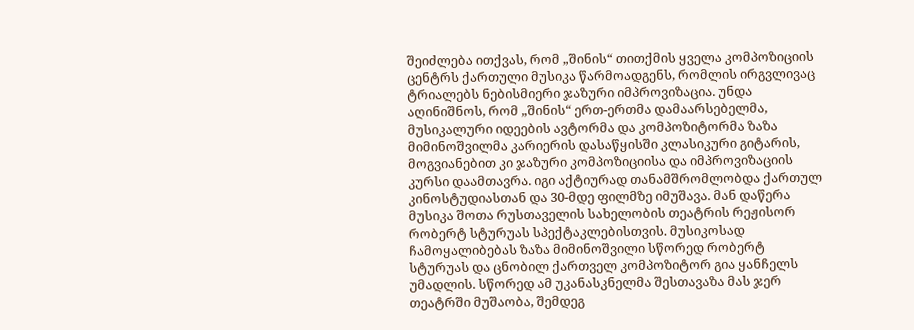შეიძლება ითქვას, რომ „შინის“ თითქმის ყველა კომპოზიციის ცენტრს ქართული მუსიკა წარმოადგენს, რომლის ირგვლივაც ტრიალებს ნებისმიერი ჯაზური იმპროვიზაცია. უნდა აღინიშნოს, რომ „შინის“ ერთ-ერთმა დამაარსებელმა, მუსიკალური იდეების ავტორმა და კომპოზიტორმა ზაზა მიმინოშვილმა კარიერის დასაწყისში კლასიკური გიტარის, მოგვიანებით კი ჯაზური კომპოზიციისა და იმპროვიზაციის კურსი დაამთავრა. იგი აქტიურად თანამშრომლობდა ქართულ კინოსტუდიასთან და 30-მდე ფილმზე იმუშავა. მან დაწერა მუსიკა შოთა რუსთაველის სახელობის თეატრის რეჟისორ რობერტ სტურუას სპექტაკლებისთვის. მუსიკოსად ჩამოყალიბებას ზაზა მიმინოშვილი სწორედ რობერტ სტურუას და ცნობილ ქართველ კომპოზიტორ გია ყანჩელს უმადლის. სწორედ ამ უკანასკნელმა შესთავაზა მას ჯერ თეატრში მუშაობა, შემდეგ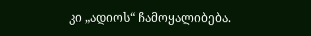კი „ადიოს“ ჩამოყალიბება.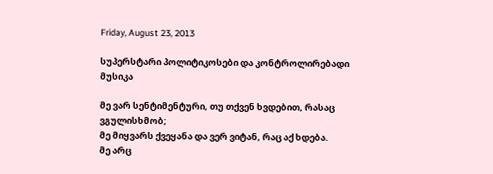Friday, August 23, 2013

სუპერსტარი პოლიტიკოსები და კონტროლირებადი მუსიკა

მე ვარ სენტიმენტური, თუ თქვენ ხვდებით, რასაც ვგულისხმობ;
მე მიყვარს ქვეყანა და ვერ ვიტან, რაც აქ ხდება.
მე არც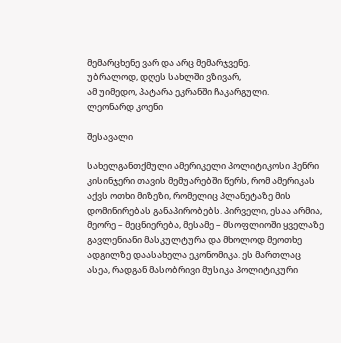მემარცხენე ვარ და არც მემარჯვენე.
უბრალოდ, დღეს სახლში ვზივარ,
ამ უიმედო, პატარა ეკრანში ჩაკარგული.
ლეონარდ კოენი

შესავალი

სახელგანთქმული ამერიკელი პოლიტიკოსი ჰენრი კისინჯერი თავის მემუარებში წერს, რომ ამერიკას აქვს ოთხი მიზეზი, რომელიც პლანეტაზე მის დომინირებას განაპირობებს. პირველი, ესაა არმია, მეორე – მეცნიერება, მესამე – მსოფლიოში ყველაზე გავლენიანი მასკულტურა და მხოლოდ მეოთხე ადგილზე დაასახელა ეკონომიკა. ეს მართლაც ასეა, რადგან მასობრივი მუსიკა პოლიტიკური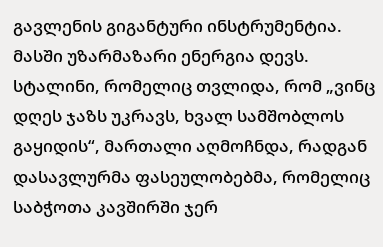გავლენის გიგანტური ინსტრუმენტია. მასში უზარმაზარი ენერგია დევს. სტალინი, რომელიც თვლიდა, რომ „ვინც დღეს ჯაზს უკრავს, ხვალ სამშობლოს გაყიდის“, მართალი აღმოჩნდა, რადგან დასავლურმა ფასეულობებმა, რომელიც საბჭოთა კავშირში ჯერ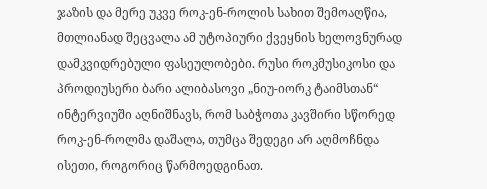ჯაზის და მერე უკვე როკ-ენ-როლის სახით შემოაღწია, მთლიანად შეცვალა ამ უტოპიური ქვეყნის ხელოვნურად დამკვიდრებული ფასეულობები. რუსი როკმუსიკოსი და პროდიუსერი ბარი ალიბასოვი „ნიუ-იორკ ტაიმსთან“ ინტერვიუში აღნიშნავს, რომ საბჭოთა კავშირი სწორედ როკ-ენ-როლმა დაშალა, თუმცა შედეგი არ აღმოჩნდა ისეთი, როგორიც წარმოედგინათ.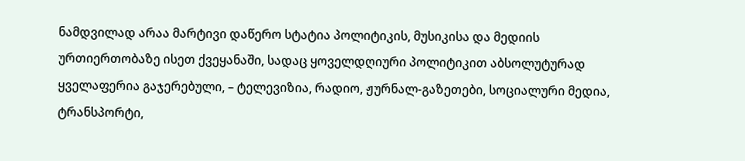ნამდვილად არაა მარტივი დაწერო სტატია პოლიტიკის, მუსიკისა და მედიის ურთიერთობაზე ისეთ ქვეყანაში, სადაც ყოველდღიური პოლიტიკით აბსოლუტურად ყველაფერია გაჯერებული, – ტელევიზია, რადიო, ჟურნალ-გაზეთები, სოციალური მედია, ტრანსპორტი,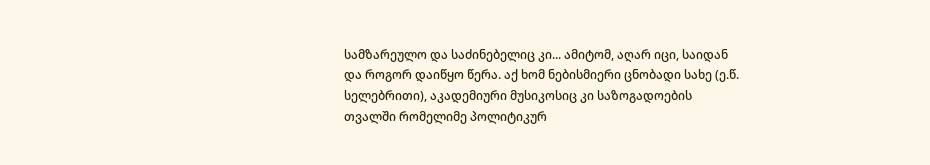სამზარეულო და საძინებელიც კი... ამიტომ, აღარ იცი, საიდან და როგორ დაიწყო წერა. აქ ხომ ნებისმიერი ცნობადი სახე (ე.წ. სელებრითი), აკადემიური მუსიკოსიც კი საზოგადოების თვალში რომელიმე პოლიტიკურ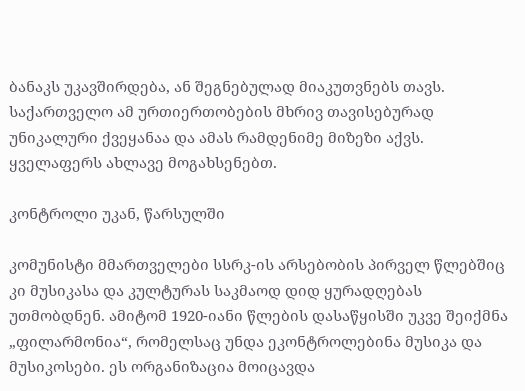ბანაკს უკავშირდება, ან შეგნებულად მიაკუთვნებს თავს. საქართველო ამ ურთიერთობების მხრივ თავისებურად უნიკალური ქვეყანაა და ამას რამდენიმე მიზეზი აქვს. ყველაფერს ახლავე მოგახსენებთ.

კონტროლი უკან, წარსულში

კომუნისტი მმართველები სსრკ-ის არსებობის პირველ წლებშიც კი მუსიკასა და კულტურას საკმაოდ დიდ ყურადღებას უთმობდნენ. ამიტომ 1920-იანი წლების დასაწყისში უკვე შეიქმნა „ფილარმონია“, რომელსაც უნდა ეკონტროლებინა მუსიკა და მუსიკოსები. ეს ორგანიზაცია მოიცავდა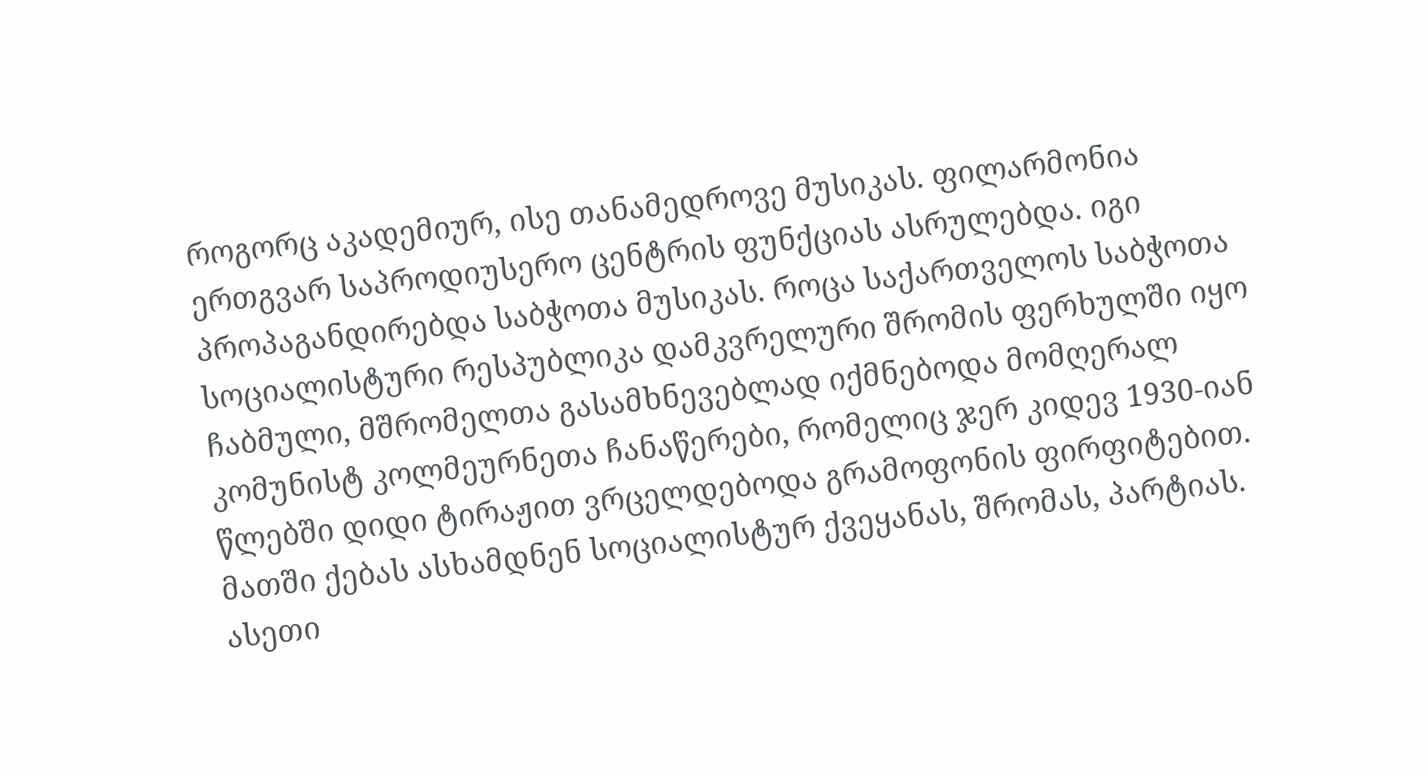როგორც აკადემიურ, ისე თანამედროვე მუსიკას. ფილარმონია ერთგვარ საპროდიუსერო ცენტრის ფუნქციას ასრულებდა. იგი პროპაგანდირებდა საბჭოთა მუსიკას. როცა საქართველოს საბჭოთა სოციალისტური რესპუბლიკა დამკვრელური შრომის ფერხულში იყო ჩაბმული, მშრომელთა გასამხნევებლად იქმნებოდა მომღერალ კომუნისტ კოლმეურნეთა ჩანაწერები, რომელიც ჯერ კიდევ 1930-იან წლებში დიდი ტირაჟით ვრცელდებოდა გრამოფონის ფირფიტებით. მათში ქებას ასხამდნენ სოციალისტურ ქვეყანას, შრომას, პარტიას. ასეთი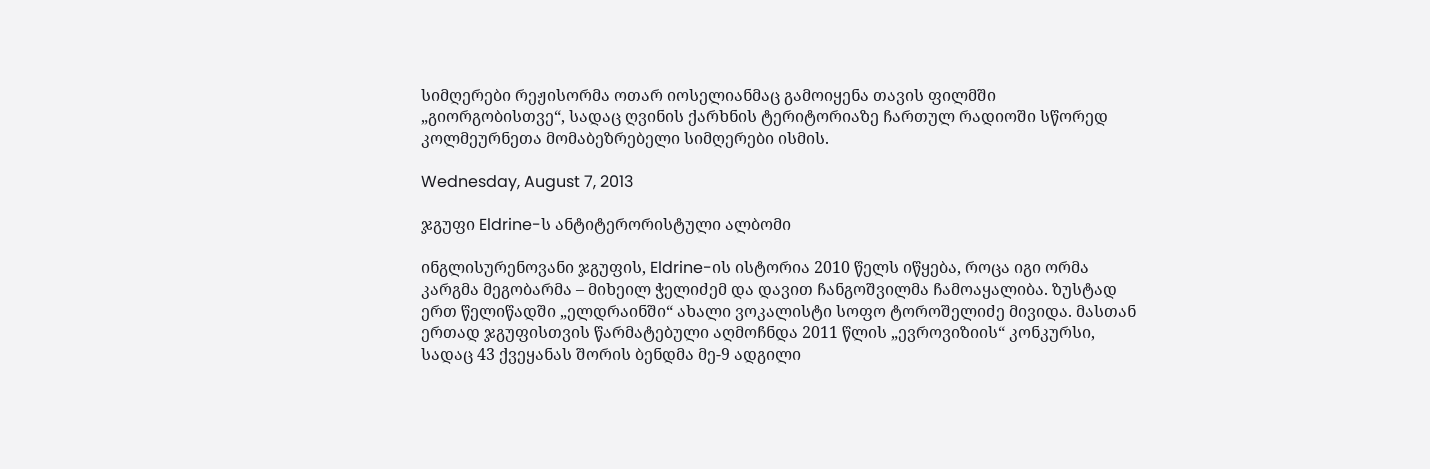სიმღერები რეჟისორმა ოთარ იოსელიანმაც გამოიყენა თავის ფილმში „გიორგობისთვე“, სადაც ღვინის ქარხნის ტერიტორიაზე ჩართულ რადიოში სწორედ კოლმეურნეთა მომაბეზრებელი სიმღერები ისმის.

Wednesday, August 7, 2013

ჯგუფი Eldrine-ს ანტიტერორისტული ალბომი

ინგლისურენოვანი ჯგუფის, Eldrine-ის ისტორია 2010 წელს იწყება, როცა იგი ორმა კარგმა მეგობარმა – მიხეილ ჭელიძემ და დავით ჩანგოშვილმა ჩამოაყალიბა. ზუსტად ერთ წელიწადში „ელდრაინში“ ახალი ვოკალისტი სოფო ტოროშელიძე მივიდა. მასთან ერთად ჯგუფისთვის წარმატებული აღმოჩნდა 2011 წლის „ევროვიზიის“ კონკურსი, სადაც 43 ქვეყანას შორის ბენდმა მე-9 ადგილი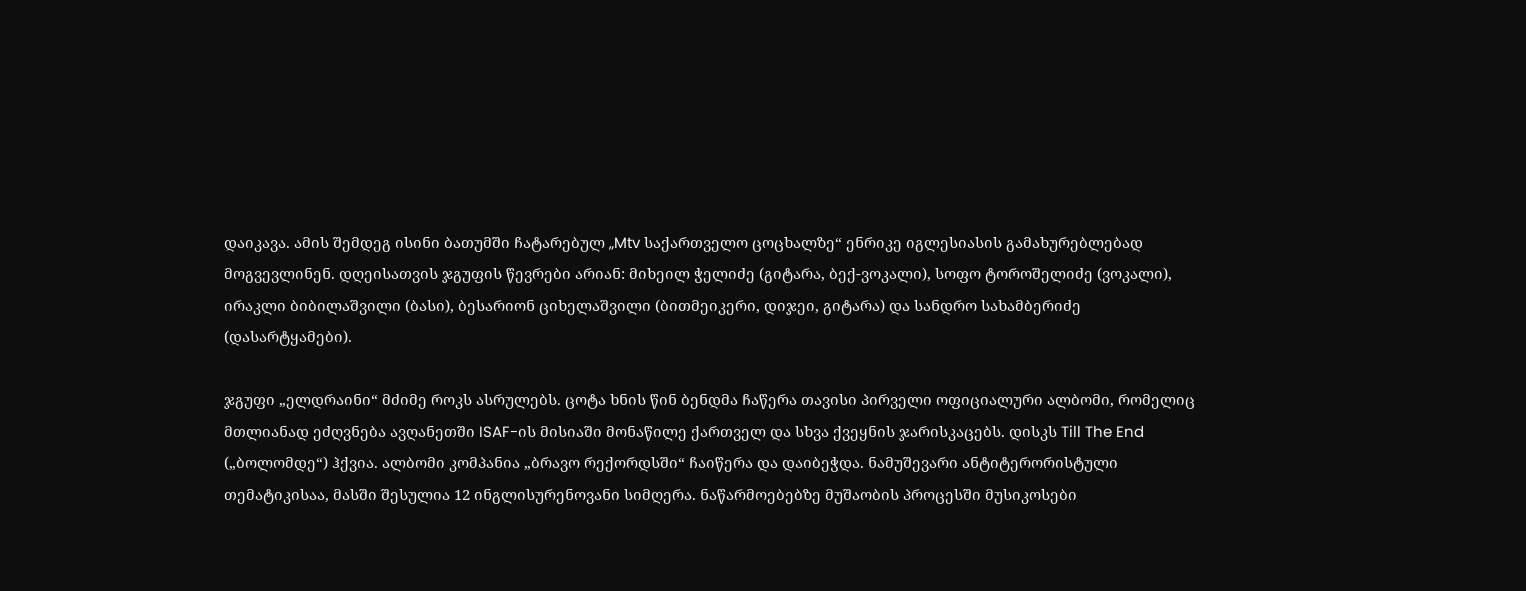დაიკავა. ამის შემდეგ ისინი ბათუმში ჩატარებულ „Mtv საქართველო ცოცხალზე“ ენრიკე იგლესიასის გამახურებლებად მოგვევლინენ. დღეისათვის ჯგუფის წევრები არიან: მიხეილ ჭელიძე (გიტარა, ბექ-ვოკალი), სოფო ტოროშელიძე (ვოკალი), ირაკლი ბიბილაშვილი (ბასი), ბესარიონ ციხელაშვილი (ბითმეიკერი, დიჯეი, გიტარა) და სანდრო სახამბერიძე (დასარტყამები).

ჯგუფი „ელდრაინი“ მძიმე როკს ასრულებს. ცოტა ხნის წინ ბენდმა ჩაწერა თავისი პირველი ოფიციალური ალბომი, რომელიც მთლიანად ეძღვნება ავღანეთში ISAF-ის მისიაში მონაწილე ქართველ და სხვა ქვეყნის ჯარისკაცებს. დისკს Till The End („ბოლომდე“) ჰქვია. ალბომი კომპანია „ბრავო რექორდსში“ ჩაიწერა და დაიბეჭდა. ნამუშევარი ანტიტერორისტული თემატიკისაა, მასში შესულია 12 ინგლისურენოვანი სიმღერა. ნაწარმოებებზე მუშაობის პროცესში მუსიკოსები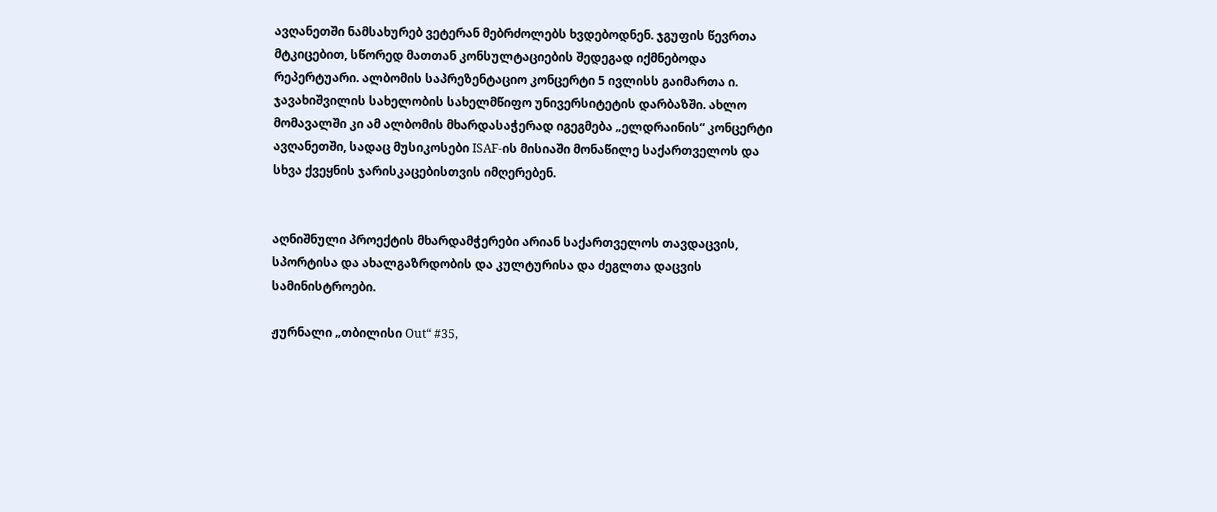ავღანეთში ნამსახურებ ვეტერან მებრძოლებს ხვდებოდნენ. ჯგუფის წევრთა მტკიცებით, სწორედ მათთან კონსულტაციების შედეგად იქმნებოდა რეპერტუარი. ალბომის საპრეზენტაციო კონცერტი 5 ივლისს გაიმართა ი. ჯავახიშვილის სახელობის სახელმწიფო უნივერსიტეტის დარბაზში. ახლო მომავალში კი ამ ალბომის მხარდასაჭერად იგეგმება „ელდრაინის“ კონცერტი ავღანეთში, სადაც მუსიკოსები ISAF-ის მისიაში მონაწილე საქართველოს და სხვა ქვეყნის ჯარისკაცებისთვის იმღერებენ.


აღნიშნული პროექტის მხარდამჭერები არიან საქართველოს თავდაცვის, სპორტისა და ახალგაზრდობის და კულტურისა და ძეგლთა დაცვის სამინისტროები.

ჟურნალი „თბილისი Out“ #35,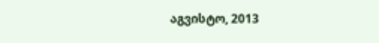აგვისტო, 2013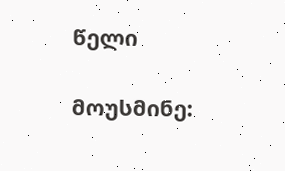წელი

მოუსმინე: